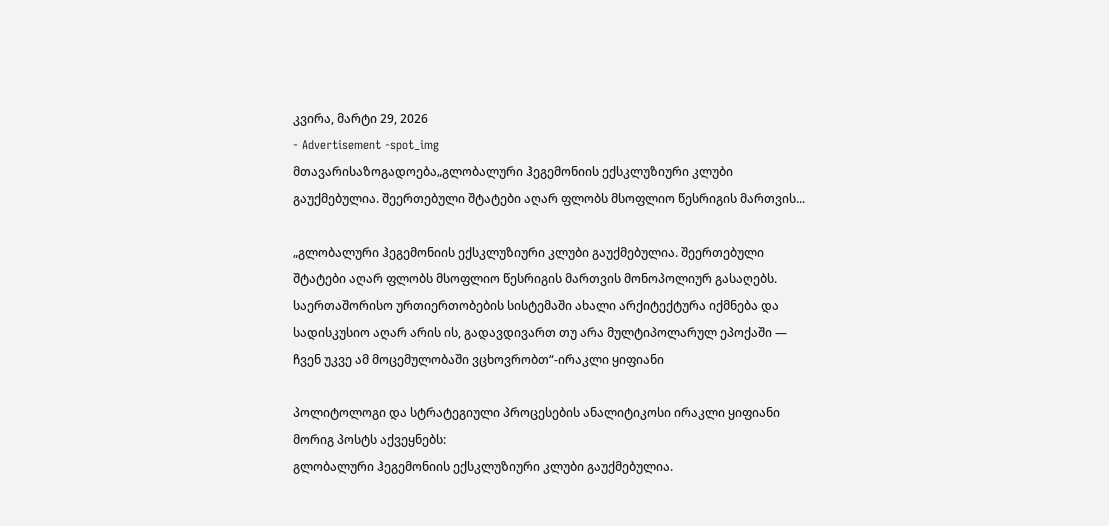კვირა, მარტი 29, 2026
- Advertisement -spot_img
მთავარისაზოგადოება„გლობალური ჰეგემონიის ექსკლუზიური კლუბი გაუქმებულია. შეერთებული შტატები აღარ ფლობს მსოფლიო წესრიგის მართვის...

„გლობალური ჰეგემონიის ექსკლუზიური კლუბი გაუქმებულია. შეერთებული შტატები აღარ ფლობს მსოფლიო წესრიგის მართვის მონოპოლიურ გასაღებს. საერთაშორისო ურთიერთობების სისტემაში ახალი არქიტექტურა იქმნება და სადისკუსიო აღარ არის ის, გადავდივართ თუ არა მულტიპოლარულ ეპოქაში — ჩვენ უკვე ამ მოცემულობაში ვცხოვრობთ“-ირაკლი ყიფიანი

პოლიტოლოგი და სტრატეგიული პროცესების ანალიტიკოსი ირაკლი ყიფიანი მორიგ პოსტს აქვეყნებს:
გლობალური ჰეგემონიის ექსკლუზიური კლუბი გაუქმებულია.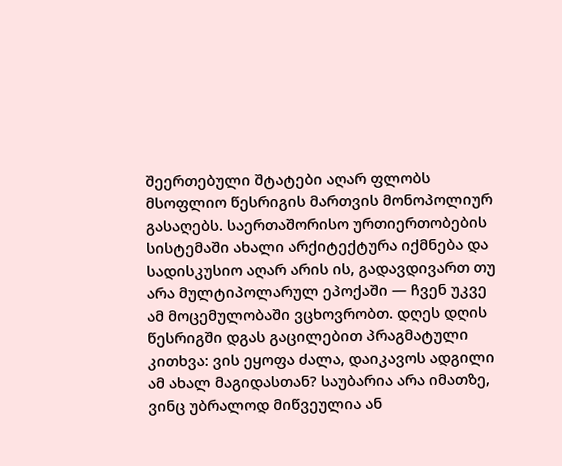შეერთებული შტატები აღარ ფლობს მსოფლიო წესრიგის მართვის მონოპოლიურ გასაღებს. საერთაშორისო ურთიერთობების სისტემაში ახალი არქიტექტურა იქმნება და სადისკუსიო აღარ არის ის, გადავდივართ თუ არა მულტიპოლარულ ეპოქაში — ჩვენ უკვე ამ მოცემულობაში ვცხოვრობთ. დღეს დღის წესრიგში დგას გაცილებით პრაგმატული კითხვა: ვის ეყოფა ძალა, დაიკავოს ადგილი ამ ახალ მაგიდასთან? საუბარია არა იმათზე, ვინც უბრალოდ მიწვეულია ან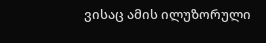ვისაც ამის ილუზორული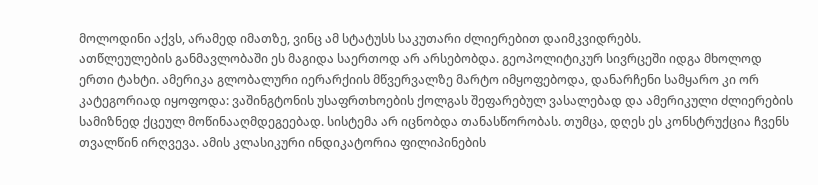მოლოდინი აქვს, არამედ იმათზე, ვინც ამ სტატუსს საკუთარი ძლიერებით დაიმკვიდრებს.
ათწლეულების განმავლობაში ეს მაგიდა საერთოდ არ არსებობდა. გეოპოლიტიკურ სივრცეში იდგა მხოლოდ ერთი ტახტი. ამერიკა გლობალური იერარქიის მწვერვალზე მარტო იმყოფებოდა, დანარჩენი სამყარო კი ორ კატეგორიად იყოფოდა: ვაშინგტონის უსაფრთხოების ქოლგას შეფარებულ ვასალებად და ამერიკული ძლიერების სამიზნედ ქცეულ მოწინააღმდეგეებად. სისტემა არ იცნობდა თანასწორობას. თუმცა, დღეს ეს კონსტრუქცია ჩვენს თვალწინ ირღვევა. ამის კლასიკური ინდიკატორია ფილიპინების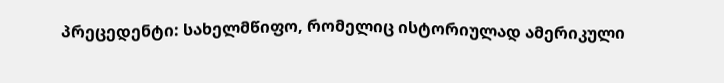პრეცედენტი: სახელმწიფო, რომელიც ისტორიულად ამერიკული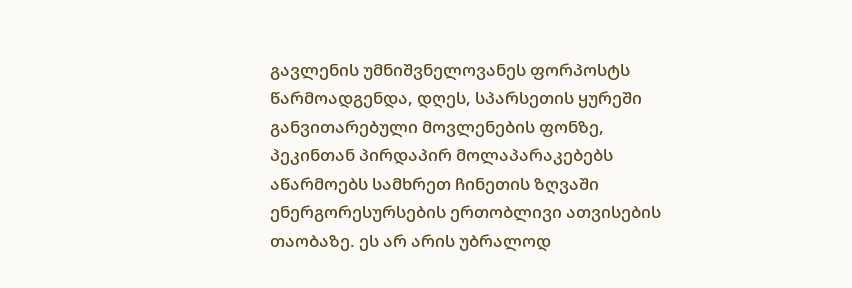გავლენის უმნიშვნელოვანეს ფორპოსტს წარმოადგენდა, დღეს, სპარსეთის ყურეში განვითარებული მოვლენების ფონზე, პეკინთან პირდაპირ მოლაპარაკებებს აწარმოებს სამხრეთ ჩინეთის ზღვაში ენერგორესურსების ერთობლივი ათვისების თაობაზე. ეს არ არის უბრალოდ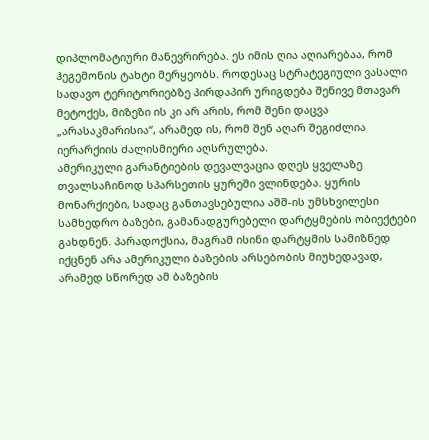დიპლომატიური მანევრირება. ეს იმის ღია აღიარებაა, რომ ჰეგემონის ტახტი მერყეობს. როდესაც სტრატეგიული ვასალი სადავო ტერიტორიებზე პირდაპირ ურიგდება შენივე მთავარ მეტოქეს, მიზეზი ის კი არ არის, რომ შენი დაცვა „არასაკმარისია“, არამედ ის, რომ შენ აღარ შეგიძლია იერარქიის ძალისმიერი აღსრულება.
ამერიკული გარანტიების დევალვაცია დღეს ყველაზე თვალსაჩინოდ სპარსეთის ყურეში ვლინდება. ყურის მონარქიები, სადაც განთავსებულია აშშ-ის უმსხვილესი სამხედრო ბაზები, გამანადგურებელი დარტყმების ობიექტები გახდნენ. პარადოქსია, მაგრამ ისინი დარტყმის სამიზნედ იქცნენ არა ამერიკული ბაზების არსებობის მიუხედავად, არამედ სწორედ ამ ბაზების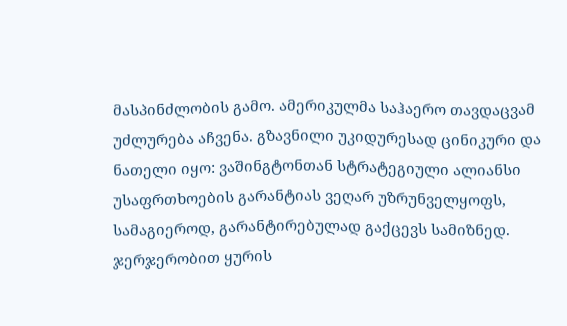მასპინძლობის გამო. ამერიკულმა საჰაერო თავდაცვამ უძლურება აჩვენა. გზავნილი უკიდურესად ცინიკური და ნათელი იყო: ვაშინგტონთან სტრატეგიული ალიანსი უსაფრთხოების გარანტიას ვეღარ უზრუნველყოფს, სამაგიეროდ, გარანტირებულად გაქცევს სამიზნედ. ჯერჯერობით ყურის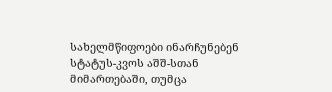სახელმწიფოები ინარჩუნებენ სტატუს-კვოს აშშ-სთან მიმართებაში, თუმცა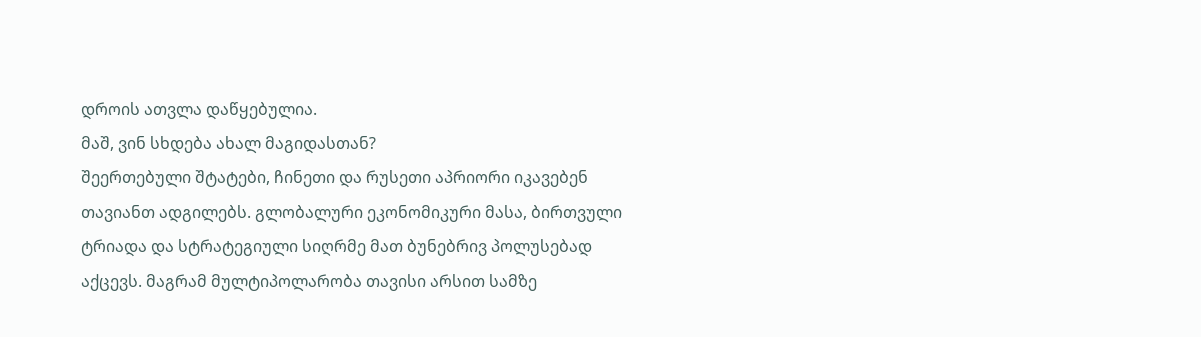დროის ათვლა დაწყებულია.
მაშ, ვინ სხდება ახალ მაგიდასთან?
შეერთებული შტატები, ჩინეთი და რუსეთი აპრიორი იკავებენ თავიანთ ადგილებს. გლობალური ეკონომიკური მასა, ბირთვული ტრიადა და სტრატეგიული სიღრმე მათ ბუნებრივ პოლუსებად აქცევს. მაგრამ მულტიპოლარობა თავისი არსით სამზე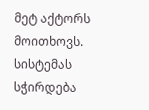მეტ აქტორს მოითხოვს. სისტემას სჭირდება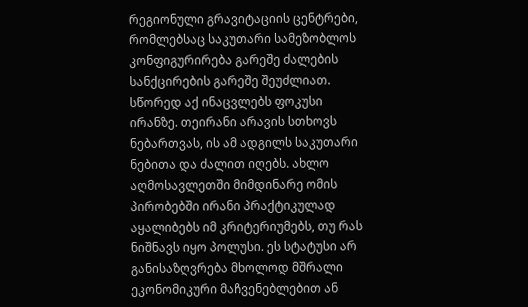რეგიონული გრავიტაციის ცენტრები, რომლებსაც საკუთარი სამეზობლოს კონფიგურირება გარეშე ძალების სანქცირების გარეშე შეუძლიათ.
სწორედ აქ ინაცვლებს ფოკუსი ირანზე. თეირანი არავის სთხოვს ნებართვას, ის ამ ადგილს საკუთარი ნებითა და ძალით იღებს. ახლო აღმოსავლეთში მიმდინარე ომის პირობებში ირანი პრაქტიკულად აყალიბებს იმ კრიტერიუმებს, თუ რას ნიშნავს იყო პოლუსი. ეს სტატუსი არ განისაზღვრება მხოლოდ მშრალი ეკონომიკური მაჩვენებლებით ან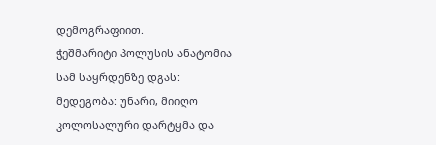დემოგრაფიით.
ჭეშმარიტი პოლუსის ანატომია სამ საყრდენზე დგას:
მედეგობა: უნარი, მიიღო კოლოსალური დარტყმა და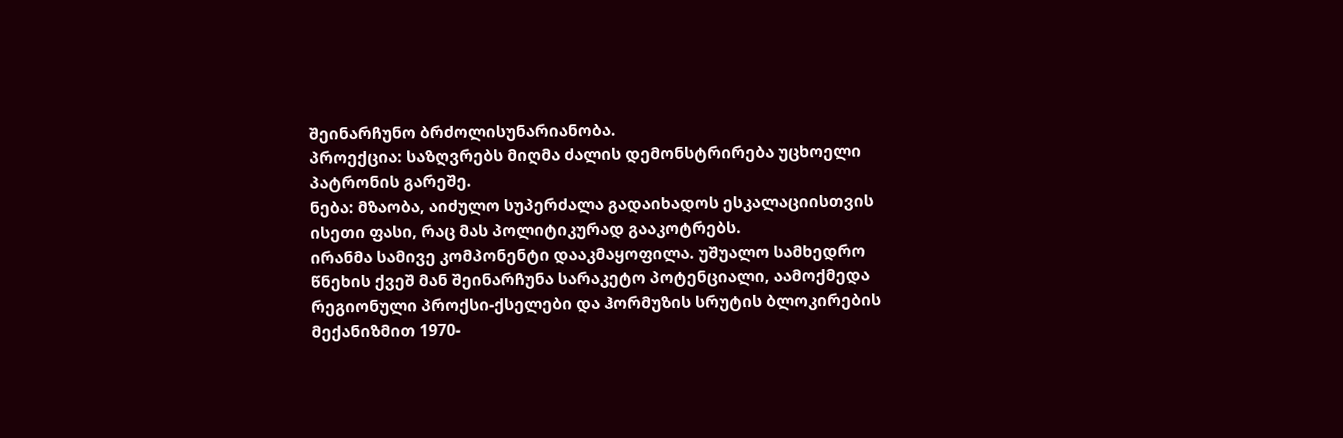შეინარჩუნო ბრძოლისუნარიანობა.
პროექცია: საზღვრებს მიღმა ძალის დემონსტრირება უცხოელი პატრონის გარეშე.
ნება: მზაობა, აიძულო სუპერძალა გადაიხადოს ესკალაციისთვის ისეთი ფასი, რაც მას პოლიტიკურად გააკოტრებს.
ირანმა სამივე კომპონენტი დააკმაყოფილა. უშუალო სამხედრო წნეხის ქვეშ მან შეინარჩუნა სარაკეტო პოტენციალი, აამოქმედა რეგიონული პროქსი-ქსელები და ჰორმუზის სრუტის ბლოკირების მექანიზმით 1970-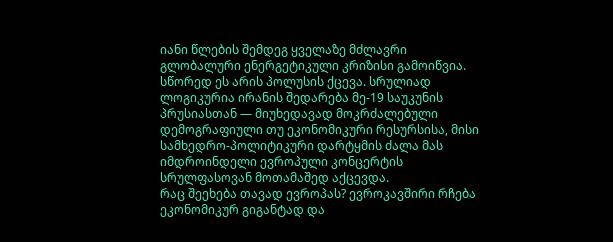იანი წლების შემდეგ ყველაზე მძლავრი გლობალური ენერგეტიკული კრიზისი გამოიწვია. სწორედ ეს არის პოლუსის ქცევა. სრულიად ლოგიკურია ირანის შედარება მე-19 საუკუნის პრუსიასთან — მიუხედავად მოკრძალებული დემოგრაფიული თუ ეკონომიკური რესურსისა, მისი სამხედრო-პოლიტიკური დარტყმის ძალა მას იმდროინდელი ევროპული კონცერტის სრულფასოვან მოთამაშედ აქცევდა.
რაც შეეხება თავად ევროპას? ევროკავშირი რჩება ეკონომიკურ გიგანტად და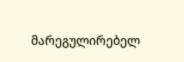მარეგულირებელ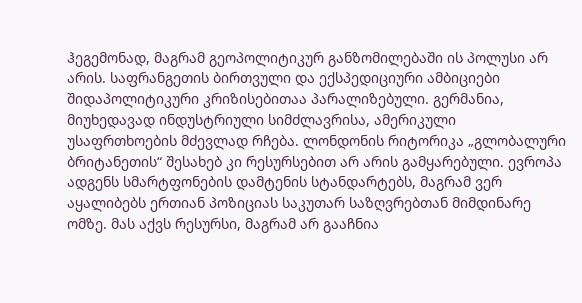ჰეგემონად, მაგრამ გეოპოლიტიკურ განზომილებაში ის პოლუსი არ არის. საფრანგეთის ბირთვული და ექსპედიციური ამბიციები შიდაპოლიტიკური კრიზისებითაა პარალიზებული. გერმანია, მიუხედავად ინდუსტრიული სიმძლავრისა, ამერიკული უსაფრთხოების მძევლად რჩება. ლონდონის რიტორიკა „გლობალური ბრიტანეთის“ შესახებ კი რესურსებით არ არის გამყარებული. ევროპა ადგენს სმარტფონების დამტენის სტანდარტებს, მაგრამ ვერ აყალიბებს ერთიან პოზიციას საკუთარ საზღვრებთან მიმდინარე ომზე. მას აქვს რესურსი, მაგრამ არ გააჩნია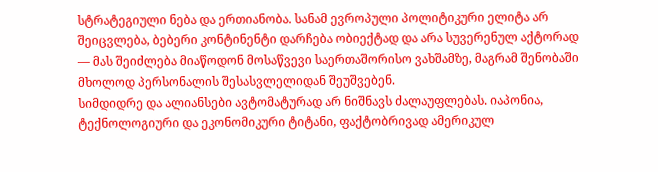სტრატეგიული ნება და ერთიანობა. სანამ ევროპული პოლიტიკური ელიტა არ შეიცვლება, ბებერი კონტინენტი დარჩება ობიექტად და არა სუვერენულ აქტორად — მას შეიძლება მიაწოდონ მოსაწვევი საერთაშორისო ვახშამზე, მაგრამ შენობაში მხოლოდ პერსონალის შესასვლელიდან შეუშვებენ.
სიმდიდრე და ალიანსები ავტომატურად არ ნიშნავს ძალაუფლებას. იაპონია, ტექნოლოგიური და ეკონომიკური ტიტანი, ფაქტობრივად ამერიკულ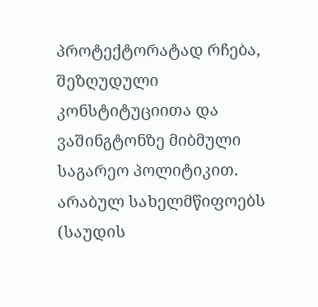პროტექტორატად რჩება, შეზღუდული კონსტიტუციითა და ვაშინგტონზე მიბმული საგარეო პოლიტიკით. არაბულ სახელმწიფოებს (საუდის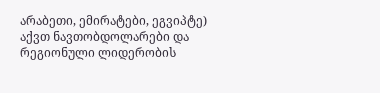არაბეთი, ემირატები, ეგვიპტე) აქვთ ნავთობდოლარები და რეგიონული ლიდერობის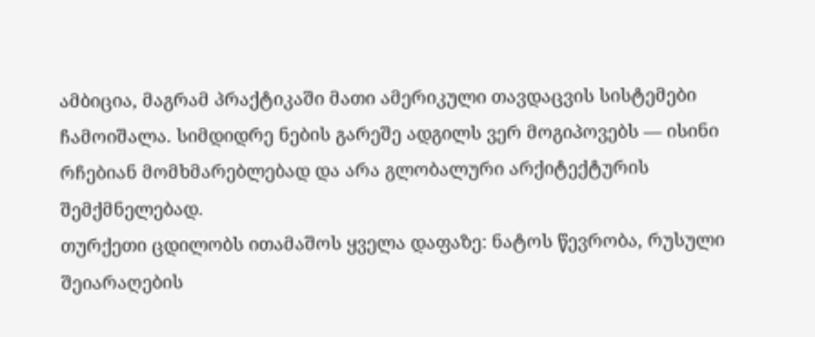ამბიცია, მაგრამ პრაქტიკაში მათი ამერიკული თავდაცვის სისტემები ჩამოიშალა. სიმდიდრე ნების გარეშე ადგილს ვერ მოგიპოვებს — ისინი რჩებიან მომხმარებლებად და არა გლობალური არქიტექტურის შემქმნელებად.
თურქეთი ცდილობს ითამაშოს ყველა დაფაზე: ნატოს წევრობა, რუსული შეიარაღების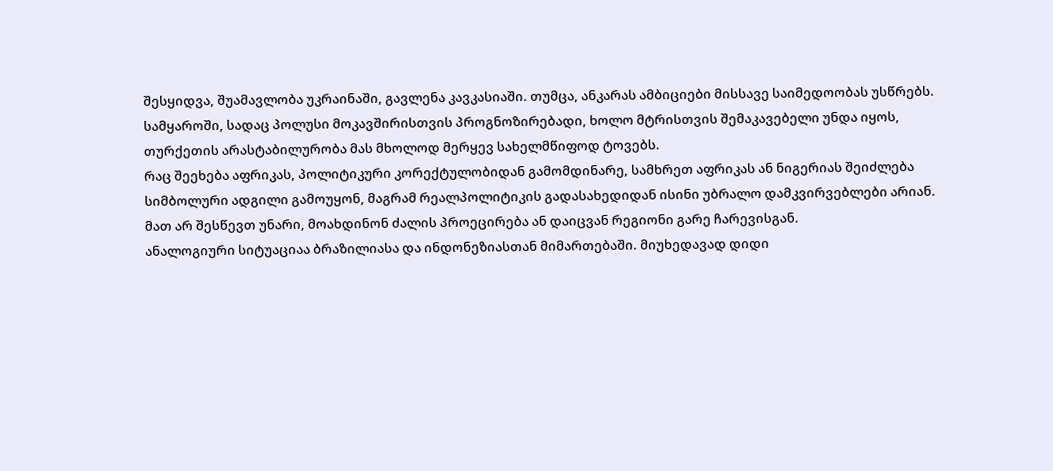შესყიდვა, შუამავლობა უკრაინაში, გავლენა კავკასიაში. თუმცა, ანკარას ამბიციები მისსავე საიმედოობას უსწრებს. სამყაროში, სადაც პოლუსი მოკავშირისთვის პროგნოზირებადი, ხოლო მტრისთვის შემაკავებელი უნდა იყოს, თურქეთის არასტაბილურობა მას მხოლოდ მერყევ სახელმწიფოდ ტოვებს.
რაც შეეხება აფრიკას, პოლიტიკური კორექტულობიდან გამომდინარე, სამხრეთ აფრიკას ან ნიგერიას შეიძლება სიმბოლური ადგილი გამოუყონ, მაგრამ რეალპოლიტიკის გადასახედიდან ისინი უბრალო დამკვირვებლები არიან. მათ არ შესწევთ უნარი, მოახდინონ ძალის პროეცირება ან დაიცვან რეგიონი გარე ჩარევისგან.
ანალოგიური სიტუაციაა ბრაზილიასა და ინდონეზიასთან მიმართებაში. მიუხედავად დიდი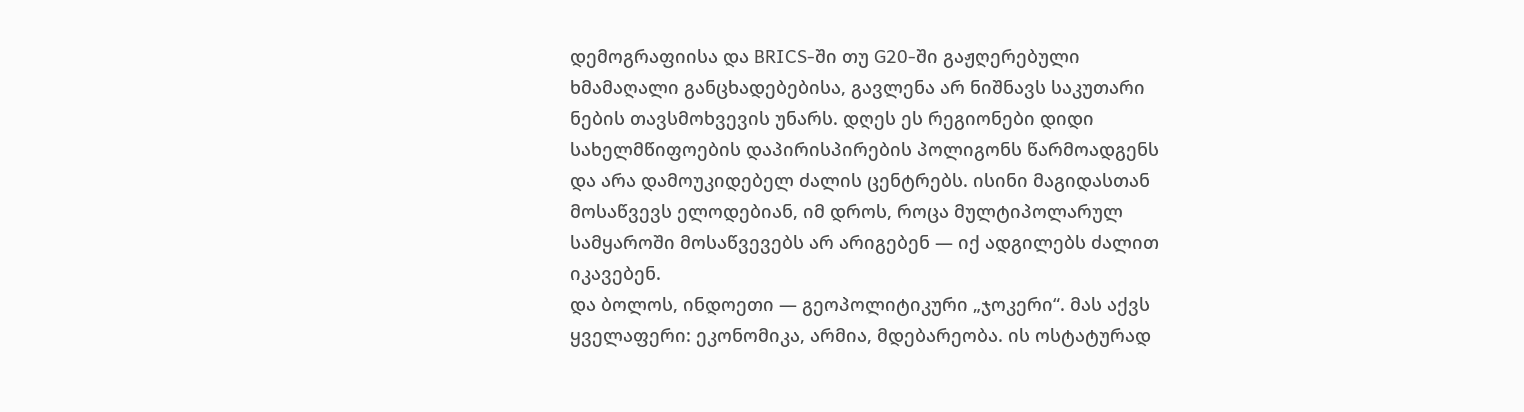დემოგრაფიისა და BRICS-ში თუ G20-ში გაჟღერებული ხმამაღალი განცხადებებისა, გავლენა არ ნიშნავს საკუთარი ნების თავსმოხვევის უნარს. დღეს ეს რეგიონები დიდი სახელმწიფოების დაპირისპირების პოლიგონს წარმოადგენს და არა დამოუკიდებელ ძალის ცენტრებს. ისინი მაგიდასთან მოსაწვევს ელოდებიან, იმ დროს, როცა მულტიპოლარულ სამყაროში მოსაწვევებს არ არიგებენ — იქ ადგილებს ძალით იკავებენ.
და ბოლოს, ინდოეთი — გეოპოლიტიკური „ჯოკერი“. მას აქვს ყველაფერი: ეკონომიკა, არმია, მდებარეობა. ის ოსტატურად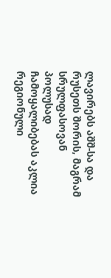ლავირებს აშშ-სა და რუსეთს შორის, მაგრამ სრულფასოვან პოლუსად ჩამოყალიბებას აკლია რეგიონული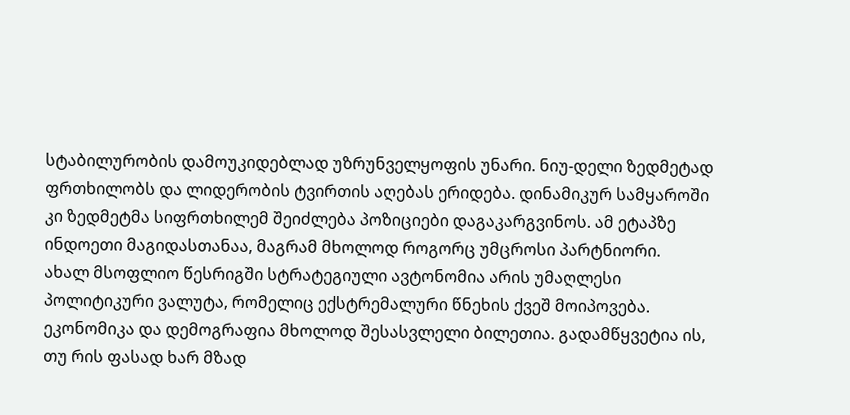სტაბილურობის დამოუკიდებლად უზრუნველყოფის უნარი. ნიუ-დელი ზედმეტად ფრთხილობს და ლიდერობის ტვირთის აღებას ერიდება. დინამიკურ სამყაროში კი ზედმეტმა სიფრთხილემ შეიძლება პოზიციები დაგაკარგვინოს. ამ ეტაპზე ინდოეთი მაგიდასთანაა, მაგრამ მხოლოდ როგორც უმცროსი პარტნიორი.
ახალ მსოფლიო წესრიგში სტრატეგიული ავტონომია არის უმაღლესი პოლიტიკური ვალუტა, რომელიც ექსტრემალური წნეხის ქვეშ მოიპოვება. ეკონომიკა და დემოგრაფია მხოლოდ შესასვლელი ბილეთია. გადამწყვეტია ის, თუ რის ფასად ხარ მზად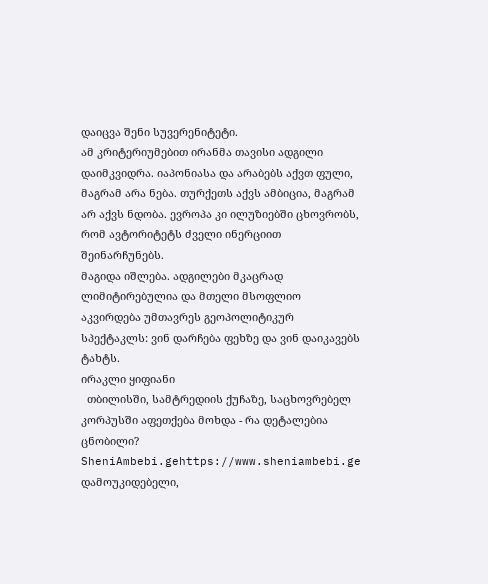დაიცვა შენი სუვერენიტეტი.
ამ კრიტერიუმებით ირანმა თავისი ადგილი დაიმკვიდრა. იაპონიასა და არაბებს აქვთ ფული, მაგრამ არა ნება. თურქეთს აქვს ამბიცია, მაგრამ არ აქვს ნდობა. ევროპა კი ილუზიებში ცხოვრობს, რომ ავტორიტეტს ძველი ინერციით შეინარჩუნებს.
მაგიდა იშლება. ადგილები მკაცრად ლიმიტირებულია და მთელი მსოფლიო აკვირდება უმთავრეს გეოპოლიტიკურ სპექტაკლს: ვინ დარჩება ფეხზე და ვინ დაიკავებს ტახტს.
ირაკლი ყიფიანი
  თბილისში, სამტრედიის ქუჩაზე, საცხოვრებელ კორპუსში აფეთქება მოხდა - რა დეტალებია ცნობილი?
SheniAmbebi.gehttps://www.sheniambebi.ge
დამოუკიდებელი,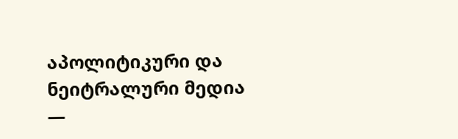აპოლიტიკური და ნეიტრალური მედია —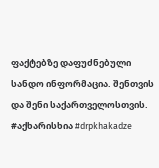ფაქტებზე დაფუძნებული სანდო ინფორმაცია. შენთვის და შენი საქართველოსთვის. #აქხარისხია #drpkhakadze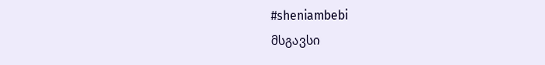#sheniambebi
მსგავსი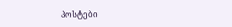პოსტები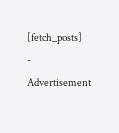[fetch_posts]
- Advertisement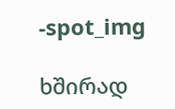-spot_img

ხშირად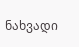ნახვადი